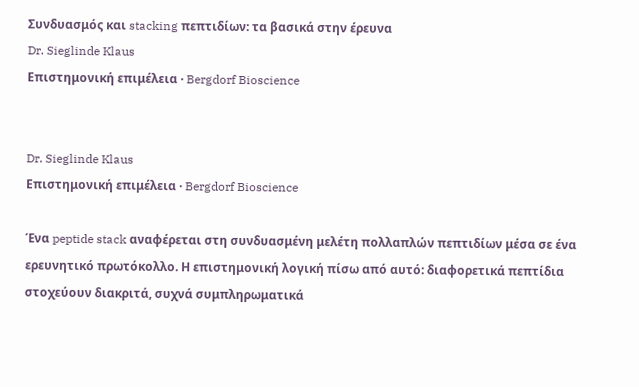Συνδυασμός και stacking πεπτιδίων: τα βασικά στην έρευνα
Dr. Sieglinde Klaus
Επιστημονική επιμέλεια · Bergdorf Bioscience


Dr. Sieglinde Klaus
Επιστημονική επιμέλεια · Bergdorf Bioscience

Ένα peptide stack αναφέρεται στη συνδυασμένη μελέτη πολλαπλών πεπτιδίων μέσα σε ένα ερευνητικό πρωτόκολλο. Η επιστημονική λογική πίσω από αυτό: διαφορετικά πεπτίδια στοχεύουν διακριτά, συχνά συμπληρωματικά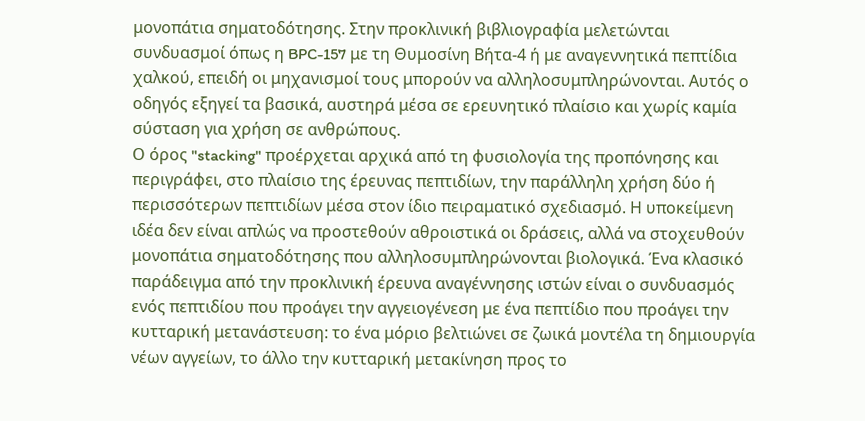μονοπάτια σηματοδότησης. Στην προκλινική βιβλιογραφία μελετώνται συνδυασμοί όπως η BPC-157 με τη Θυμοσίνη Βήτα-4 ή με αναγεννητικά πεπτίδια χαλκού, επειδή οι μηχανισμοί τους μπορούν να αλληλοσυμπληρώνονται. Αυτός ο οδηγός εξηγεί τα βασικά, αυστηρά μέσα σε ερευνητικό πλαίσιο και χωρίς καμία σύσταση για χρήση σε ανθρώπους.
Ο όρος "stacking" προέρχεται αρχικά από τη φυσιολογία της προπόνησης και περιγράφει, στο πλαίσιο της έρευνας πεπτιδίων, την παράλληλη χρήση δύο ή περισσότερων πεπτιδίων μέσα στον ίδιο πειραματικό σχεδιασμό. Η υποκείμενη ιδέα δεν είναι απλώς να προστεθούν αθροιστικά οι δράσεις, αλλά να στοχευθούν μονοπάτια σηματοδότησης που αλληλοσυμπληρώνονται βιολογικά. Ένα κλασικό παράδειγμα από την προκλινική έρευνα αναγέννησης ιστών είναι ο συνδυασμός ενός πεπτιδίου που προάγει την αγγειογένεση με ένα πεπτίδιο που προάγει την κυτταρική μετανάστευση: το ένα μόριο βελτιώνει σε ζωικά μοντέλα τη δημιουργία νέων αγγείων, το άλλο την κυτταρική μετακίνηση προς το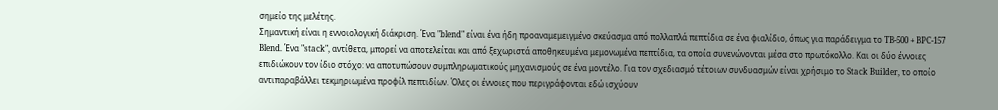σημείο της μελέτης.
Σημαντική είναι η εννοιολογική διάκριση. Ένα "blend" είναι ένα ήδη προαναμεμειγμένο σκεύασμα από πολλαπλά πεπτίδια σε ένα φιαλίδιο, όπως για παράδειγμα το TB-500 + BPC-157 Blend. Ένα "stack", αντίθετα, μπορεί να αποτελείται και από ξεχωριστά αποθηκευμένα μεμονωμένα πεπτίδια, τα οποία συνενώνονται μέσα στο πρωτόκολλο. Και οι δύο έννοιες επιδιώκουν τον ίδιο στόχο: να αποτυπώσουν συμπληρωματικούς μηχανισμούς σε ένα μοντέλο. Για τον σχεδιασμό τέτοιων συνδυασμών είναι χρήσιμο το Stack Builder, το οποίο αντιπαραβάλλει τεκμηριωμένα προφίλ πεπτιδίων. Όλες οι έννοιες που περιγράφονται εδώ ισχύουν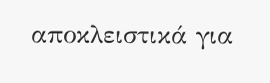αποκλειστικά για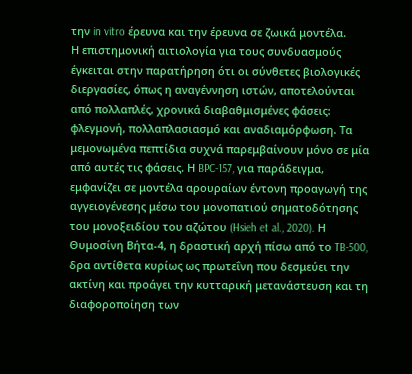την in vitro έρευνα και την έρευνα σε ζωικά μοντέλα.
Η επιστημονική αιτιολογία για τους συνδυασμούς έγκειται στην παρατήρηση ότι οι σύνθετες βιολογικές διεργασίες, όπως η αναγέννηση ιστών, αποτελούνται από πολλαπλές, χρονικά διαβαθμισμένες φάσεις: φλεγμονή, πολλαπλασιασμό και αναδιαμόρφωση. Τα μεμονωμένα πεπτίδια συχνά παρεμβαίνουν μόνο σε μία από αυτές τις φάσεις. Η BPC-157, για παράδειγμα, εμφανίζει σε μοντέλα αρουραίων έντονη προαγωγή της αγγειογένεσης μέσω του μονοπατιού σηματοδότησης του μονοξειδίου του αζώτου (Hsieh et al., 2020). Η Θυμοσίνη Βήτα-4, η δραστική αρχή πίσω από το TB-500, δρα αντίθετα κυρίως ως πρωτεΐνη που δεσμεύει την ακτίνη και προάγει την κυτταρική μετανάστευση και τη διαφοροποίηση των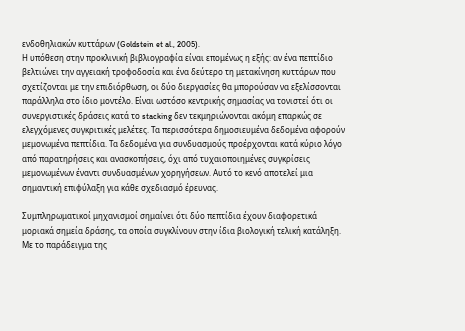ενδοθηλιακών κυττάρων (Goldstein et al., 2005).
Η υπόθεση στην προκλινική βιβλιογραφία είναι επομένως η εξής: αν ένα πεπτίδιο βελτιώνει την αγγειακή τροφοδοσία και ένα δεύτερο τη μετακίνηση κυττάρων που σχετίζονται με την επιδιόρθωση, οι δύο διεργασίες θα μπορούσαν να εξελίσσονται παράλληλα στο ίδιο μοντέλο. Είναι ωστόσο κεντρικής σημασίας να τονιστεί ότι οι συνεργιστικές δράσεις κατά το stacking δεν τεκμηριώνονται ακόμη επαρκώς σε ελεγχόμενες συγκριτικές μελέτες. Τα περισσότερα δημοσιευμένα δεδομένα αφορούν μεμονωμένα πεπτίδια. Τα δεδομένα για συνδυασμούς προέρχονται κατά κύριο λόγο από παρατηρήσεις και ανασκοπήσεις, όχι από τυχαιοποιημένες συγκρίσεις μεμονωμένων έναντι συνδυασμένων χορηγήσεων. Αυτό το κενό αποτελεί μια σημαντική επιφύλαξη για κάθε σχεδιασμό έρευνας.

Συμπληρωματικοί μηχανισμοί σημαίνει ότι δύο πεπτίδια έχουν διαφορετικά μοριακά σημεία δράσης, τα οποία συγκλίνουν στην ίδια βιολογική τελική κατάληξη. Με το παράδειγμα της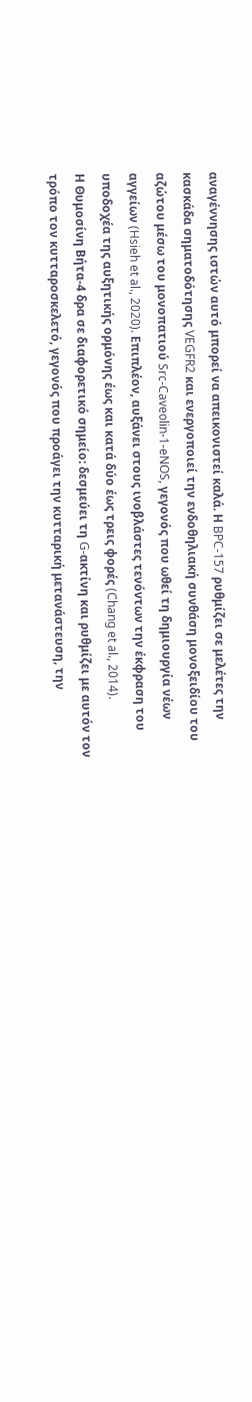αναγέννησης ιστών αυτό μπορεί να απεικονιστεί καλά. Η BPC-157 ρυθμίζει σε μελέτες την κασκάδα σηματοδότησης VEGFR2 και ενεργοποιεί την ενδοθηλιακή συνθάση μονοξειδίου του αζώτου μέσω του μονοπατιού Src-Caveolin-1-eNOS, γεγονός που ωθεί τη δημιουργία νέων αγγείων (Hsieh et al., 2020). Επιπλέον, αυξάνει στους ινοβλάστες τενόντων την έκφραση του υποδοχέα της αυξητικής ορμόνης έως και κατά δύο έως τρεις φορές (Chang et al., 2014).
Η Θυμοσίνη Βήτα-4 δρα σε διαφορετικό σημείο: δεσμεύει τη G-ακτίνη και ρυθμίζει με αυτόν τον τρόπο τον κυτταροσκελετό, γεγονός που προάγει την κυτταρική μετανάστευση, την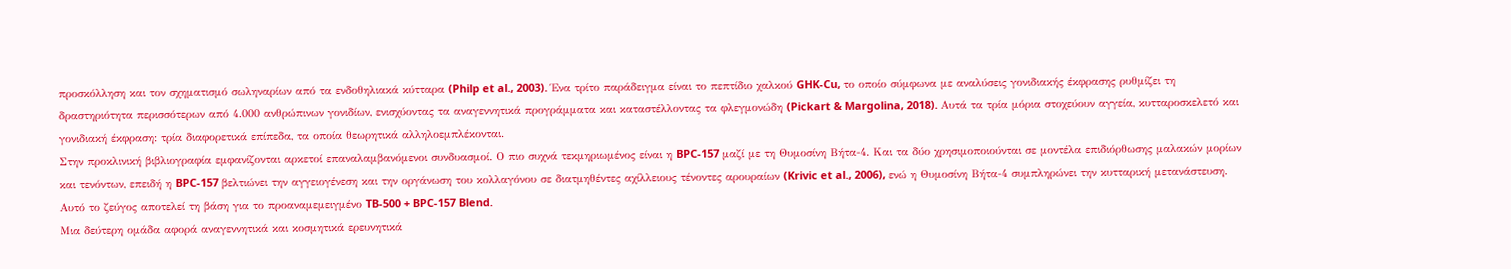προσκόλληση και τον σχηματισμό σωληναρίων από τα ενδοθηλιακά κύτταρα (Philp et al., 2003). Ένα τρίτο παράδειγμα είναι το πεπτίδιο χαλκού GHK-Cu, το οποίο σύμφωνα με αναλύσεις γονιδιακής έκφρασης ρυθμίζει τη δραστηριότητα περισσότερων από 4.000 ανθρώπινων γονιδίων, ενισχύοντας τα αναγεννητικά προγράμματα και καταστέλλοντας τα φλεγμονώδη (Pickart & Margolina, 2018). Αυτά τα τρία μόρια στοχεύουν αγγεία, κυτταροσκελετό και γονιδιακή έκφραση: τρία διαφορετικά επίπεδα, τα οποία θεωρητικά αλληλοεμπλέκονται.
Στην προκλινική βιβλιογραφία εμφανίζονται αρκετοί επαναλαμβανόμενοι συνδυασμοί. Ο πιο συχνά τεκμηριωμένος είναι η BPC-157 μαζί με τη Θυμοσίνη Βήτα-4. Και τα δύο χρησιμοποιούνται σε μοντέλα επιδιόρθωσης μαλακών μορίων και τενόντων, επειδή η BPC-157 βελτιώνει την αγγειογένεση και την οργάνωση του κολλαγόνου σε διατμηθέντες αχίλλειους τένοντες αρουραίων (Krivic et al., 2006), ενώ η Θυμοσίνη Βήτα-4 συμπληρώνει την κυτταρική μετανάστευση. Αυτό το ζεύγος αποτελεί τη βάση για το προαναμεμειγμένο TB-500 + BPC-157 Blend.
Μια δεύτερη ομάδα αφορά αναγεννητικά και κοσμητικά ερευνητικά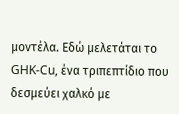μοντέλα. Εδώ μελετάται το GHK-Cu, ένα τριπεπτίδιο που δεσμεύει χαλκό με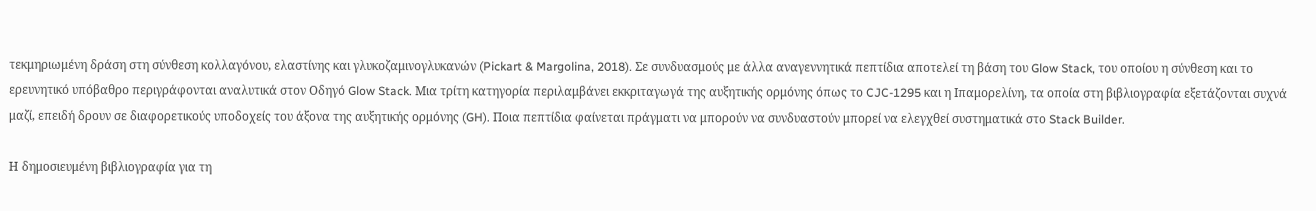τεκμηριωμένη δράση στη σύνθεση κολλαγόνου, ελαστίνης και γλυκοζαμινογλυκανών (Pickart & Margolina, 2018). Σε συνδυασμούς με άλλα αναγεννητικά πεπτίδια αποτελεί τη βάση του Glow Stack, του οποίου η σύνθεση και το ερευνητικό υπόβαθρο περιγράφονται αναλυτικά στον Οδηγό Glow Stack. Μια τρίτη κατηγορία περιλαμβάνει εκκριταγωγά της αυξητικής ορμόνης όπως το CJC-1295 και η Ιπαμορελίνη, τα οποία στη βιβλιογραφία εξετάζονται συχνά μαζί, επειδή δρουν σε διαφορετικούς υποδοχείς του άξονα της αυξητικής ορμόνης (GH). Ποια πεπτίδια φαίνεται πράγματι να μπορούν να συνδυαστούν μπορεί να ελεγχθεί συστηματικά στο Stack Builder.

Η δημοσιευμένη βιβλιογραφία για τη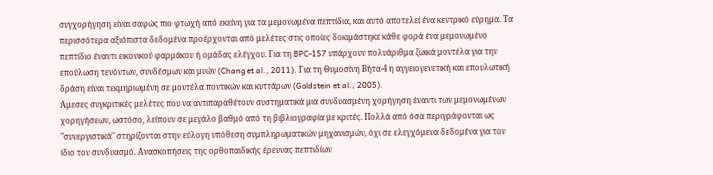συγχορήγηση είναι σαφώς πιο φτωχή από εκείνη για τα μεμονωμένα πεπτίδια, και αυτό αποτελεί ένα κεντρικό εύρημα. Τα περισσότερα αξιόπιστα δεδομένα προέρχονται από μελέτες στις οποίες δοκιμάστηκε κάθε φορά ένα μεμονωμένο πεπτίδιο έναντι εικονικού φαρμάκου ή ομάδας ελέγχου. Για τη BPC-157 υπάρχουν πολυάριθμα ζωικά μοντέλα για την επούλωση τενόντων, συνδέσμων και μυών (Chang et al., 2011). Για τη Θυμοσίνη Βήτα-4 η αγγειογενετική και επουλωτική δράση είναι τεκμηριωμένη σε μοντέλα ποντικών και κυττάρων (Goldstein et al., 2005).
Άμεσες συγκριτικές μελέτες που να αντιπαραθέτουν συστηματικά μια συνδυασμένη χορήγηση έναντι των μεμονωμένων χορηγήσεων, ωστόσο, λείπουν σε μεγάλο βαθμό από τη βιβλιογραφία με κριτές. Πολλά από όσα περιγράφονται ως "συνεργιστικά" στηρίζονται στην εύλογη υπόθεση συμπληρωματικών μηχανισμών, όχι σε ελεγχόμενα δεδομένα για τον ίδιο τον συνδυασμό. Ανασκοπήσεις της ορθοπαιδικής έρευνας πεπτιδίων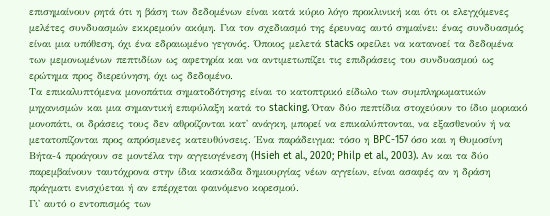επισημαίνουν ρητά ότι η βάση των δεδομένων είναι κατά κύριο λόγο προκλινική και ότι οι ελεγχόμενες μελέτες συνδυασμών εκκρεμούν ακόμη. Για τον σχεδιασμό της έρευνας αυτό σημαίνει: ένας συνδυασμός είναι μια υπόθεση, όχι ένα εδραιωμένο γεγονός. Όποιος μελετά stacks οφείλει να κατανοεί τα δεδομένα των μεμονωμένων πεπτιδίων ως αφετηρία και να αντιμετωπίζει τις επιδράσεις του συνδυασμού ως ερώτημα προς διερεύνηση, όχι ως δεδομένο.
Τα επικαλυπτόμενα μονοπάτια σηματοδότησης είναι το κατοπτρικό είδωλο των συμπληρωματικών μηχανισμών και μια σημαντική επιφύλαξη κατά το stacking. Όταν δύο πεπτίδια στοχεύουν το ίδιο μοριακό μονοπάτι, οι δράσεις τους δεν αθροίζονται κατ' ανάγκη, μπορεί να επικαλύπτονται, να εξασθενούν ή να μετατοπίζονται προς απρόσμενες κατευθύνσεις. Ένα παράδειγμα: τόσο η BPC-157 όσο και η Θυμοσίνη Βήτα-4 προάγουν σε μοντέλα την αγγειογένεση (Hsieh et al., 2020; Philp et al., 2003). Αν και τα δύο παρεμβαίνουν ταυτόχρονα στην ίδια κασκάδα δημιουργίας νέων αγγείων, είναι ασαφές αν η δράση πράγματι ενισχύεται ή αν επέρχεται φαινόμενο κορεσμού.
Γι' αυτό ο εντοπισμός των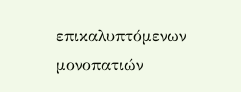επικαλυπτόμενων μονοπατιών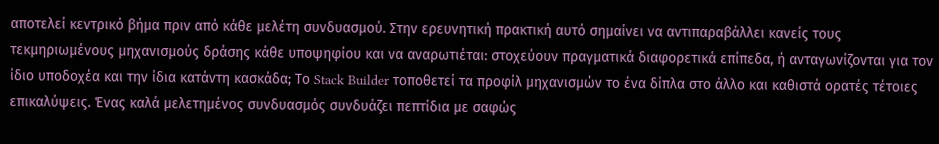αποτελεί κεντρικό βήμα πριν από κάθε μελέτη συνδυασμού. Στην ερευνητική πρακτική αυτό σημαίνει να αντιπαραβάλλει κανείς τους τεκμηριωμένους μηχανισμούς δράσης κάθε υποψηφίου και να αναρωτιέται: στοχεύουν πραγματικά διαφορετικά επίπεδα, ή ανταγωνίζονται για τον ίδιο υποδοχέα και την ίδια κατάντη κασκάδα; Το Stack Builder τοποθετεί τα προφίλ μηχανισμών το ένα δίπλα στο άλλο και καθιστά ορατές τέτοιες επικαλύψεις. Ένας καλά μελετημένος συνδυασμός συνδυάζει πεπτίδια με σαφώς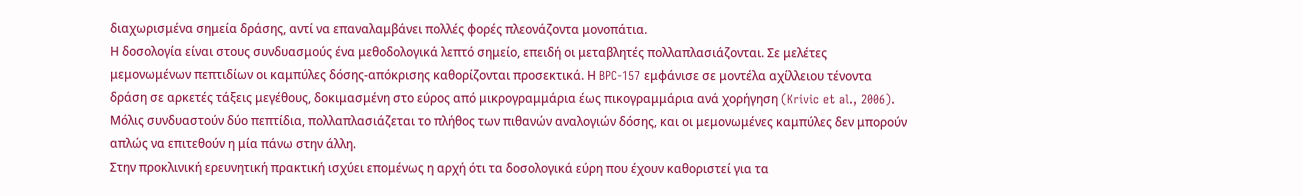διαχωρισμένα σημεία δράσης, αντί να επαναλαμβάνει πολλές φορές πλεονάζοντα μονοπάτια.
Η δοσολογία είναι στους συνδυασμούς ένα μεθοδολογικά λεπτό σημείο, επειδή οι μεταβλητές πολλαπλασιάζονται. Σε μελέτες μεμονωμένων πεπτιδίων οι καμπύλες δόσης-απόκρισης καθορίζονται προσεκτικά. Η BPC-157 εμφάνισε σε μοντέλα αχίλλειου τένοντα δράση σε αρκετές τάξεις μεγέθους, δοκιμασμένη στο εύρος από μικρογραμμάρια έως πικογραμμάρια ανά χορήγηση (Krivic et al., 2006). Μόλις συνδυαστούν δύο πεπτίδια, πολλαπλασιάζεται το πλήθος των πιθανών αναλογιών δόσης, και οι μεμονωμένες καμπύλες δεν μπορούν απλώς να επιτεθούν η μία πάνω στην άλλη.
Στην προκλινική ερευνητική πρακτική ισχύει επομένως η αρχή ότι τα δοσολογικά εύρη που έχουν καθοριστεί για τα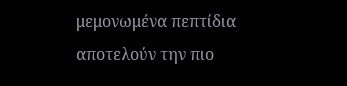μεμονωμένα πεπτίδια αποτελούν την πιο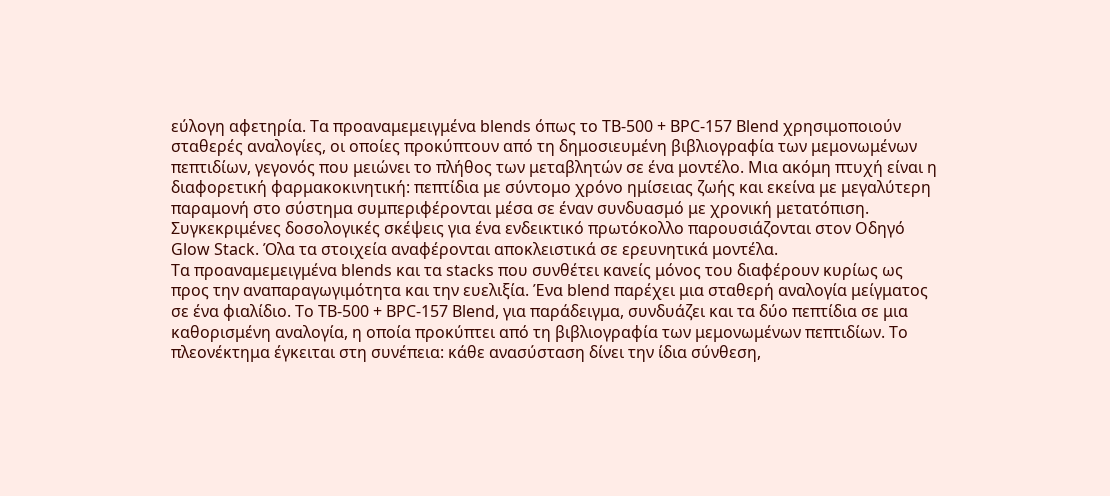εύλογη αφετηρία. Τα προαναμεμειγμένα blends όπως το TB-500 + BPC-157 Blend χρησιμοποιούν σταθερές αναλογίες, οι οποίες προκύπτουν από τη δημοσιευμένη βιβλιογραφία των μεμονωμένων πεπτιδίων, γεγονός που μειώνει το πλήθος των μεταβλητών σε ένα μοντέλο. Μια ακόμη πτυχή είναι η διαφορετική φαρμακοκινητική: πεπτίδια με σύντομο χρόνο ημίσειας ζωής και εκείνα με μεγαλύτερη παραμονή στο σύστημα συμπεριφέρονται μέσα σε έναν συνδυασμό με χρονική μετατόπιση. Συγκεκριμένες δοσολογικές σκέψεις για ένα ενδεικτικό πρωτόκολλο παρουσιάζονται στον Οδηγό Glow Stack. Όλα τα στοιχεία αναφέρονται αποκλειστικά σε ερευνητικά μοντέλα.
Τα προαναμεμειγμένα blends και τα stacks που συνθέτει κανείς μόνος του διαφέρουν κυρίως ως προς την αναπαραγωγιμότητα και την ευελιξία. Ένα blend παρέχει μια σταθερή αναλογία μείγματος σε ένα φιαλίδιο. Το TB-500 + BPC-157 Blend, για παράδειγμα, συνδυάζει και τα δύο πεπτίδια σε μια καθορισμένη αναλογία, η οποία προκύπτει από τη βιβλιογραφία των μεμονωμένων πεπτιδίων. Το πλεονέκτημα έγκειται στη συνέπεια: κάθε ανασύσταση δίνει την ίδια σύνθεση,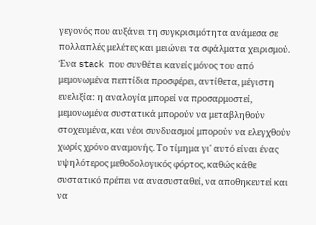γεγονός που αυξάνει τη συγκρισιμότητα ανάμεσα σε πολλαπλές μελέτες και μειώνει τα σφάλματα χειρισμού.
Ένα stack που συνθέτει κανείς μόνος του από μεμονωμένα πεπτίδια προσφέρει, αντίθετα, μέγιστη ευελιξία: η αναλογία μπορεί να προσαρμοστεί, μεμονωμένα συστατικά μπορούν να μεταβληθούν στοχευμένα, και νέοι συνδυασμοί μπορούν να ελεγχθούν χωρίς χρόνο αναμονής. Το τίμημα γι' αυτό είναι ένας υψηλότερος μεθοδολογικός φόρτος, καθώς κάθε συστατικό πρέπει να ανασυσταθεί, να αποθηκευτεί και να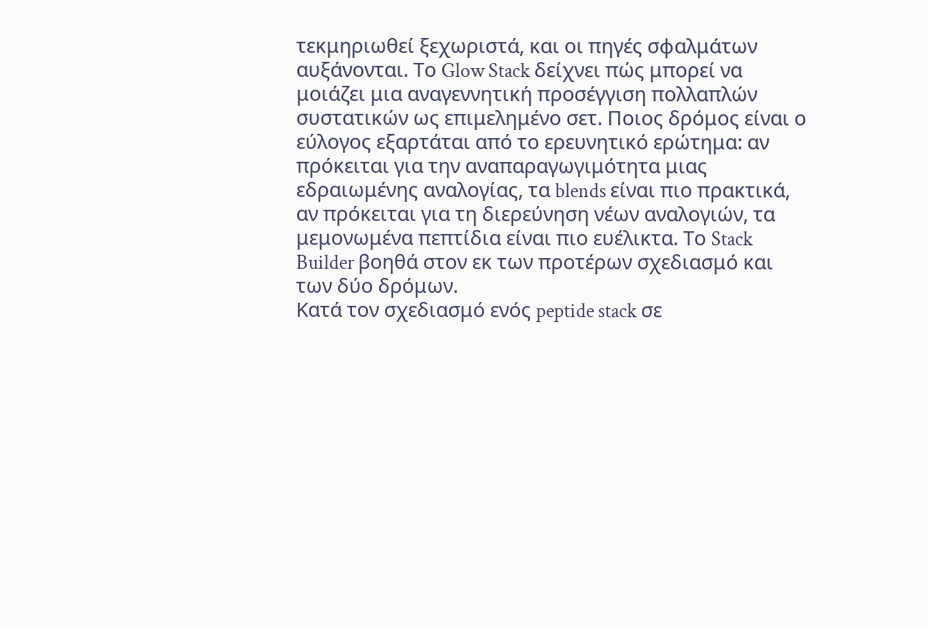τεκμηριωθεί ξεχωριστά, και οι πηγές σφαλμάτων αυξάνονται. Το Glow Stack δείχνει πώς μπορεί να μοιάζει μια αναγεννητική προσέγγιση πολλαπλών συστατικών ως επιμελημένο σετ. Ποιος δρόμος είναι ο εύλογος εξαρτάται από το ερευνητικό ερώτημα: αν πρόκειται για την αναπαραγωγιμότητα μιας εδραιωμένης αναλογίας, τα blends είναι πιο πρακτικά, αν πρόκειται για τη διερεύνηση νέων αναλογιών, τα μεμονωμένα πεπτίδια είναι πιο ευέλικτα. Το Stack Builder βοηθά στον εκ των προτέρων σχεδιασμό και των δύο δρόμων.
Κατά τον σχεδιασμό ενός peptide stack σε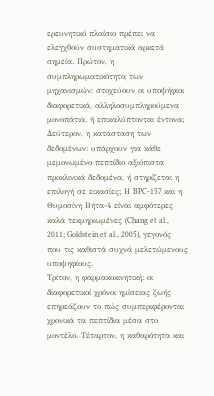ερευνητικό πλαίσιο πρέπει να ελεγχθούν συστηματικά αρκετά σημεία. Πρώτον, η συμπληρωματικότητα των μηχανισμών: στοχεύουν οι υποψήφιοι διαφορετικά, αλληλοσυμπληρούμενα μονοπάτια, ή επικαλύπτονται έντονα; Δεύτερον, η κατάσταση των δεδομένων: υπάρχουν για κάθε μεμονωμένο πεπτίδιο αξιόπιστα προκλινικά δεδομένα, ή στηρίζεται η επιλογή σε εικασίες; Η BPC-157 και η Θυμοσίνη Βήτα-4 είναι αμφότερες καλά τεκμηριωμένες (Chang et al., 2011; Goldstein et al., 2005), γεγονός που τις καθιστά συχνά μελετώμενους υποψηφίους.
Τρίτον, η φαρμακοκινητική: οι διαφορετικοί χρόνοι ημίσειας ζωής επηρεάζουν το πώς συμπεριφέρονται χρονικά τα πεπτίδια μέσα στο μοντέλο. Τέταρτον, η καθαρότητα και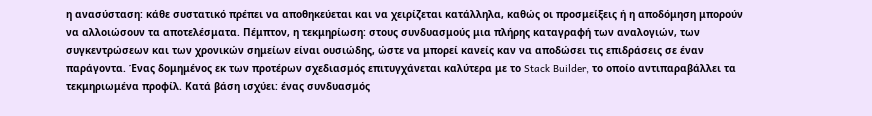η ανασύσταση: κάθε συστατικό πρέπει να αποθηκεύεται και να χειρίζεται κατάλληλα, καθώς οι προσμείξεις ή η αποδόμηση μπορούν να αλλοιώσουν τα αποτελέσματα. Πέμπτον, η τεκμηρίωση: στους συνδυασμούς μια πλήρης καταγραφή των αναλογιών, των συγκεντρώσεων και των χρονικών σημείων είναι ουσιώδης, ώστε να μπορεί κανείς καν να αποδώσει τις επιδράσεις σε έναν παράγοντα. Ένας δομημένος εκ των προτέρων σχεδιασμός επιτυγχάνεται καλύτερα με το Stack Builder, το οποίο αντιπαραβάλλει τα τεκμηριωμένα προφίλ. Κατά βάση ισχύει: ένας συνδυασμός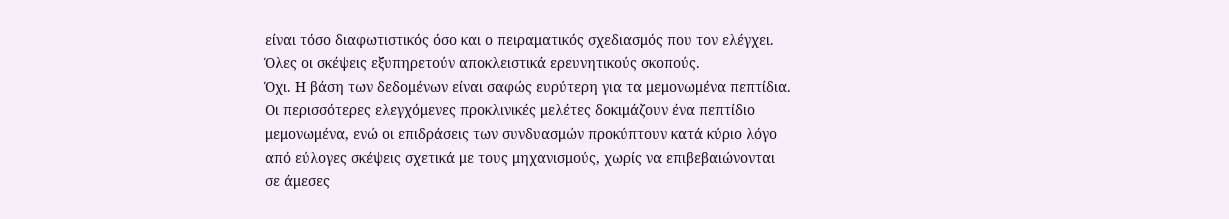είναι τόσο διαφωτιστικός όσο και ο πειραματικός σχεδιασμός που τον ελέγχει. Όλες οι σκέψεις εξυπηρετούν αποκλειστικά ερευνητικούς σκοπούς.
Όχι. Η βάση των δεδομένων είναι σαφώς ευρύτερη για τα μεμονωμένα πεπτίδια. Οι περισσότερες ελεγχόμενες προκλινικές μελέτες δοκιμάζουν ένα πεπτίδιο μεμονωμένα, ενώ οι επιδράσεις των συνδυασμών προκύπτουν κατά κύριο λόγο από εύλογες σκέψεις σχετικά με τους μηχανισμούς, χωρίς να επιβεβαιώνονται σε άμεσες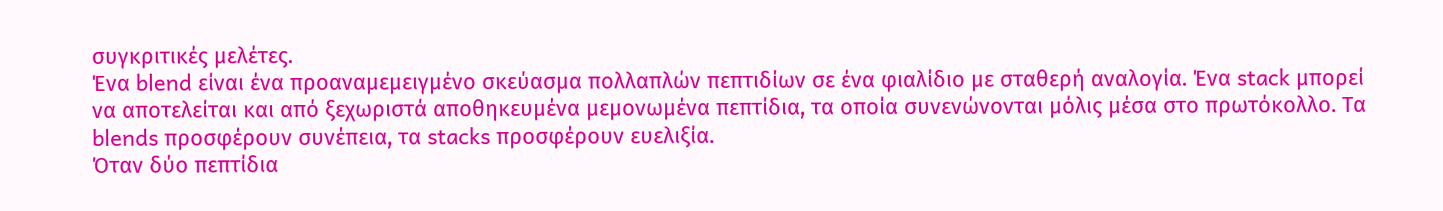συγκριτικές μελέτες.
Ένα blend είναι ένα προαναμεμειγμένο σκεύασμα πολλαπλών πεπτιδίων σε ένα φιαλίδιο με σταθερή αναλογία. Ένα stack μπορεί να αποτελείται και από ξεχωριστά αποθηκευμένα μεμονωμένα πεπτίδια, τα οποία συνενώνονται μόλις μέσα στο πρωτόκολλο. Τα blends προσφέρουν συνέπεια, τα stacks προσφέρουν ευελιξία.
Όταν δύο πεπτίδια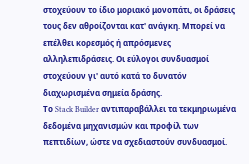στοχεύουν το ίδιο μοριακό μονοπάτι, οι δράσεις τους δεν αθροίζονται κατ' ανάγκη. Μπορεί να επέλθει κορεσμός ή απρόσμενες αλληλεπιδράσεις. Οι εύλογοι συνδυασμοί στοχεύουν γι' αυτό κατά το δυνατόν διαχωρισμένα σημεία δράσης.
Το Stack Builder αντιπαραβάλλει τα τεκμηριωμένα δεδομένα μηχανισμών και προφίλ των πεπτιδίων, ώστε να σχεδιαστούν συνδυασμοί.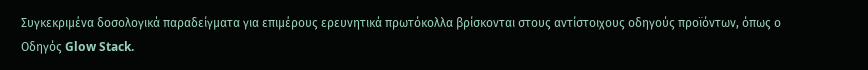Συγκεκριμένα δοσολογικά παραδείγματα για επιμέρους ερευνητικά πρωτόκολλα βρίσκονται στους αντίστοιχους οδηγούς προϊόντων, όπως ο Οδηγός Glow Stack.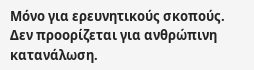Μόνο για ερευνητικούς σκοπούς. Δεν προορίζεται για ανθρώπινη κατανάλωση.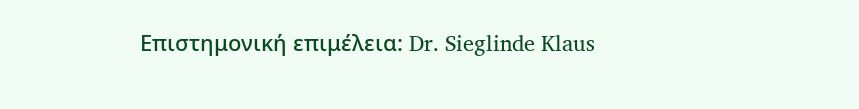Επιστημονική επιμέλεια: Dr. Sieglinde Klaus